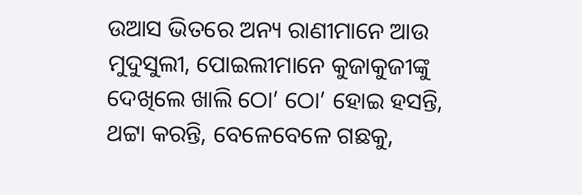ଉଆସ ଭିତରେ ଅନ୍ୟ ରାଣୀମାନେ ଆଉ ମୁଦୁସୁଲୀ, ପୋଇଲୀମାନେ କୁଜାକୁଜୀଙ୍କୁ ଦେଖିଲେ ଖାଲି ଠୋ’ ଠୋ’ ହୋଇ ହସନ୍ତି, ଥଟ୍ଟା କରନ୍ତି, ବେଳେବେଳେ ଗଛକୁ,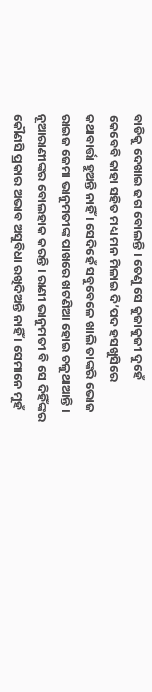ବାଡିକୁ ଦେଖାଇ ଢଗ ବୋଲନ୍ତି । ତେଣୁ ସେ କୁଜାକୁଜୀ ଦୁହେଁ କେବେବି କାହା ସହିତ ମଧ୍ୟ ମନ ମିଳାଇ ଦି’ପଦ ହସଖୁସିରେ କଥାବାର୍ତ୍ତା ହୁଅନ୍ତି ନାହିଁ । ସେଦିହେଁ ସବୁବେଳେ ଖାଲି ତାଙ୍କରି ଭୋଜ ରାଇଜ ଜେମା ଭାନୁମତୀଙ୍କ ପାଖରେ ଖଟଣିଆ ହୋଇ ଚଳୁଥାଆନ୍ତି । ନୂଆରାଣୀଙ୍କର ବୋଲହାକ କରନ୍ତି । ରାଣୀ ଭାନୁମତୀ ବି ସେ ଦିହିଁଙ୍କର କୌଣସି ପ୍ରକାର ଅଭାବ ଅସୁବିଧା ରଖିଦିଅନ୍ତି ନାହିଁ । ସେମାନେ ମୁହଁ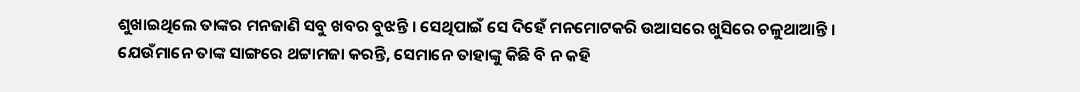ଶୁଖାଇଥିଲେ ତାଙ୍କର ମନଜାଣି ସବୁ ଖବର ବୁଝନ୍ତି । ସେଥିପାଇଁ ସେ ଦିହେଁ ମନମୋଟକରି ଉଆସରେ ଖୁସିରେ ଚଳୁଥାଆନ୍ତି । ଯେଉଁମାନେ ତାଙ୍କ ସାଙ୍ଗରେ ଥଟ୍ଟାମଜା କରନ୍ତି, ସେମାନେ ତାହାଙ୍କୁ କିଛି ବି ନ କହି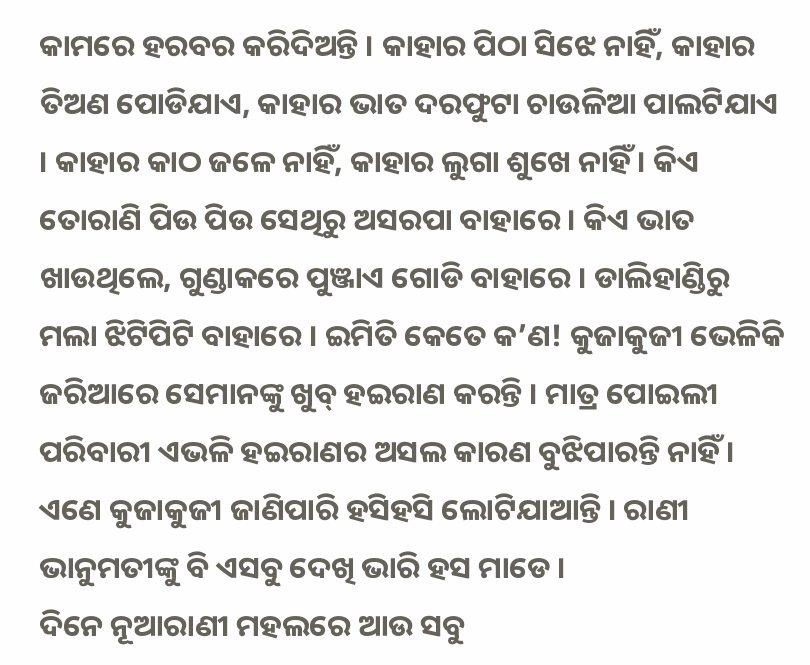କାମରେ ହରବର କରିଦିଅନ୍ତି । କାହାର ପିଠା ସିଝେ ନାହିଁ, କାହାର ତିଅଣ ପୋଡିଯାଏ, କାହାର ଭାତ ଦରଫୁଟା ଚାଉଳିଆ ପାଲଟିଯାଏ । କାହାର କାଠ ଜଳେ ନାହିଁ, କାହାର ଲୁଗା ଶୁଖେ ନାହିଁ । କିଏ ତୋରାଣି ପିଉ ପିଉ ସେଥିରୁ ଅସରପା ବାହାରେ । କିଏ ଭାତ ଖାଉଥିଲେ, ଗୁଣ୍ଡାକରେ ପୁଞ୍ଜାଏ ଗୋଡି ବାହାରେ । ଡାଲିହାଣ୍ଡିରୁ ମଲା ଝିଟିପିଟି ବାହାରେ । ଇମିତି କେତେ କ’ଣ! କୁଜାକୁଜୀ ଭେଳିକି ଜରିଆରେ ସେମାନଙ୍କୁ ଖୁବ୍ ହଇରାଣ କରନ୍ତି । ମାତ୍ର ପୋଇଲୀ ପରିବାରୀ ଏଭଳି ହଇରାଣର ଅସଲ କାରଣ ବୁଝିପାରନ୍ତି ନାହିଁ । ଏଣେ କୁଜାକୁଜୀ ଜାଣିପାରି ହସିହସି ଲୋଟିଯାଆନ୍ତି । ରାଣୀ ଭାନୁମତୀଙ୍କୁ ବି ଏସବୁ ଦେଖି ଭାରି ହସ ମାଡେ ।
ଦିନେ ନୂଆରାଣୀ ମହଲରେ ଆଉ ସବୁ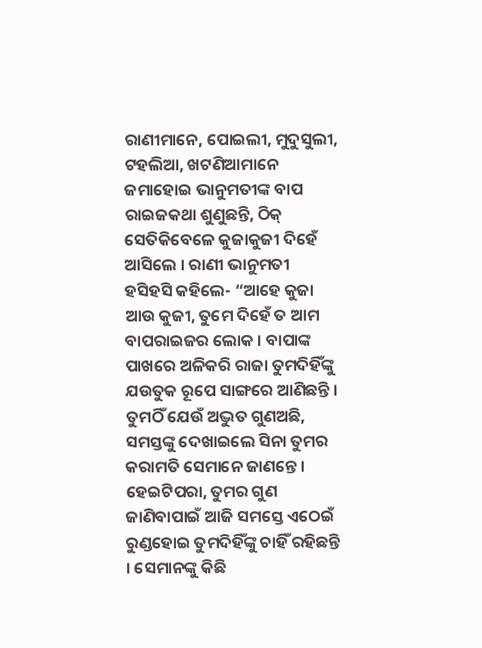ରାଣୀମାନେ, ପୋଇଲୀ, ମୁଦୁସୁଲୀ, ଟହଲିଆ, ଖଟଣିଆମାନେ ଜମାହୋଇ ଭାନୁମତୀଙ୍କ ବାପ ରାଇଜକଥା ଶୁଣୁଛନ୍ତି, ଠିକ୍ ସେତିକିବେଳେ କୁଜାକୁଜୀ ଦିହେଁ ଆସିଲେ । ରାଣୀ ଭାନୁମତୀ ହସିହସି କହିଲେ- “ଆହେ କୁଜା ଆଉ କୁଜୀ, ତୁମେ ଦିହେଁ ତ ଆମ ବାପରାଇଜର ଲୋକ । ବାପାଙ୍କ ପାଖରେ ଅଳିକରି ରାଜା ତୁମଦିହିଁଙ୍କୁ ଯଉତୁକ ରୂପେ ସାଙ୍ଗରେ ଆଣିଛନ୍ତି । ତୁମଠିଁ ଯେଉଁ ଅଦ୍ଭୁତ ଗୁଣଅଛି, ସମସ୍ତଙ୍କୁ ଦେଖାଇଲେ ସିନା ତୁମର କରାମତି ସେମାନେ ଜାଣନ୍ତେ । ହେଇଟିପରା, ତୁମର ଗୁଣ ଜାଣିବାପାଇଁ ଆଜି ସମସ୍ତେ ଏଠେଇଁ ରୁଣ୍ଡହୋଇ ତୁମଦିହିଁଙ୍କୁ ଚାହିଁ ରହିଛନ୍ତି । ସେମାନଙ୍କୁ କିଛି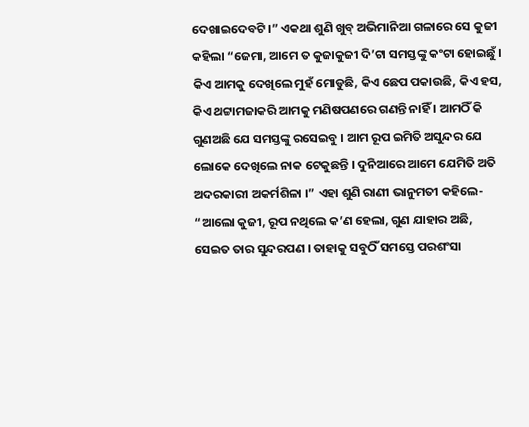ଦେଖାଇଦେବଟି ।” ଏକଥା ଶୁଣି ଖୁବ୍ ଅଭିମାନିଆ ଗଳାରେ ସେ କୁଜୀ କହିଲା “ଜେମା, ଆମେ ତ କୁଜାକୁଜୀ ଦି’ଟା ସମସ୍ତଙ୍କୁ କଂଟା ହୋଇଛୁଁ । କିଏ ଆମକୁ ଦେଖିଲେ ମୁହଁ ମୋଡୁଛି, କିଏ ଛେପ ପକାଉଛି, କିଏ ହସ, କିଏ ଥଟ୍ଟାମଜାକରି ଆମକୁ ମଣିଷପଣରେ ଗଣନ୍ତି ନାହିଁ । ଆମଠିଁ କି ଗୁଣଅଛି ଯେ ସମସ୍ତଙ୍କୁ ରସେଇବୁ । ଆମ ରୂପ ଇମିତି ଅସୁନ୍ଦର ଯେ ଲୋକେ ଦେଖିଲେ ନାକ ଟେକୁଛନ୍ତି । ଦୁନିଆରେ ଆମେ ଯେମିତି ଅତି ଅଦରକାରୀ ଅକର୍ମଶିଳା ।” ଏହା ଶୁଣି ରାଣୀ ଭାନୁମତୀ କହିଲେ- “ଆଲୋ କୁଜୀ, ରୂପ ନଥିଲେ କ’ଣ ହେଲା, ଗୁଣ ଯାହାର ଅଛି, ସେଇତ ତାର ସୁନ୍ଦରପଣ । ତାହାକୁ ସବୁଠିଁ ସମସ୍ତେ ପରଶଂସା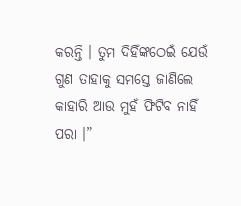କରନ୍ତି । ତୁମ ଦିହିଁଙ୍କଠେଇଁ ଯେଉଁ ଗୁଣ ତାହାକୁ ସମସ୍ତେ ଜାଣିଲେ କାହାରି ଆଉ ମୁହଁ ଫିଟିବ ନାହିଁ ପରା ।”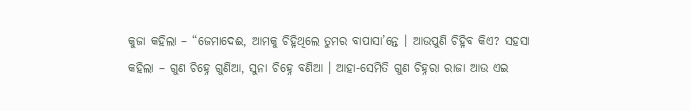କୁଜା କହିଲା – “ଜେମାଦେଈ, ଆମକୁ ଚିହ୍ନିଥିଲେ ତୁମର ବାପାସା’ନ୍ତେ । ଆଉପୁଣି ଚିହ୍ନିବ କିଏ? ସହସା କହିଲା – ଗୁଣ ଚିହ୍ନେ ଗୁଣିଆ, ସୁନା ଚିହ୍ନେ ବଣିଆ । ଆହା-ସେମିତି ଗୁଣ ଚିହ୍ନରା ରାଜା ଆଉ ଏଇ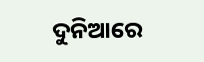ଦୁନିଆରେ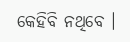କେହିବି ନଥିବେ ।